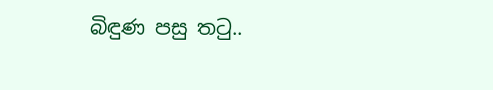බිඳුණ පසු තටු..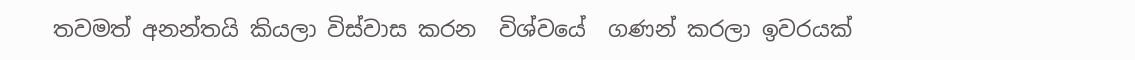තවමත් අනන්තයි කියලා විස්වාස කරන  විශ්වයේ  ගණන් කරලා ඉවරයක්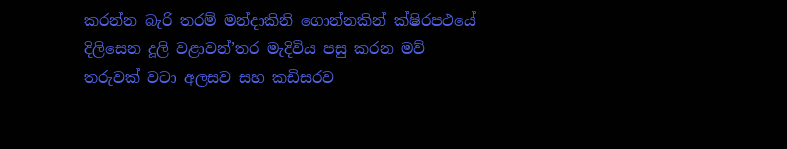කරන්න බැරි තරම් මන්දාකිනි ගොන්නකින් ක්ෂිරපථයේ දිලිසෙන දූලි වළාවන්’තර මැදිවිය පසු කරන මව් තරුවක් වටා අලසව සහ කඩිසරව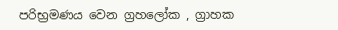පරිභ්‍රමණය වෙන ග්‍රහලෝක , ග්‍රාහක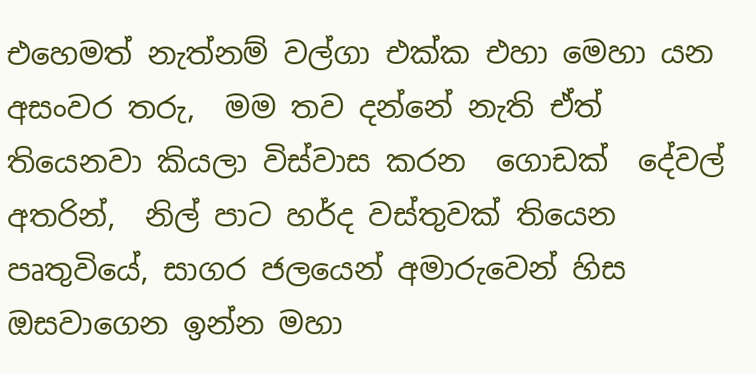එහෙමත් නැත්නම් වල්ගා එක්ක එහා මෙහා යන  අසංවර තරු,  මම තව දන්නේ නැති ඒත් තියෙනවා කියලා විස්වාස කරන  ගොඩක්  දේවල්  අතරින්,  නිල් පාට හර්ද වස්තුවක් තියෙන පෘතුවියේ, සාගර ජලයෙන් අමාරුවෙන් හිස ඔසවාගෙන ඉන්න මහා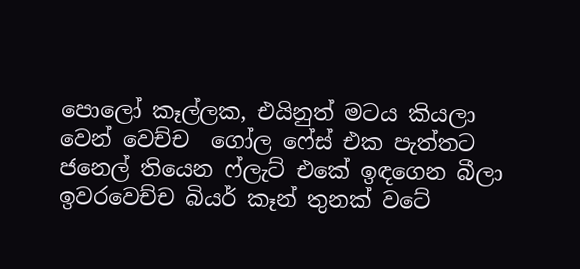පොලෝ කෑල්ලක, එයිනුත් මටය කියලා වෙන් වෙච්ච  ගෝල ෆේස් එක පැත්තට ජනෙල් තියෙන ෆ්ලැට් එකේ ඉඳගෙන බීලා ඉවරවෙච්ච බියර් කෑන් තුනක් වටේ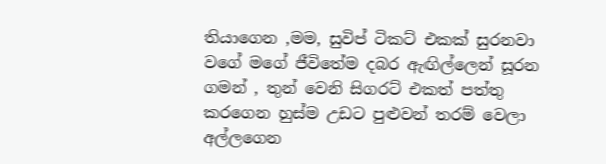තියාගෙන ,මම, සුවිප් ටිකට් එකක් සුරනවා වගේ මගේ ජීවිතේම දබර ඇඟිල්ලෙන් සූරන ගමන් , තුන් වෙනි සිගරට් එකත් පත්තු කරගෙන හුස්ම උඩට පුළුවන් තරම් වෙලා අල්ලගෙන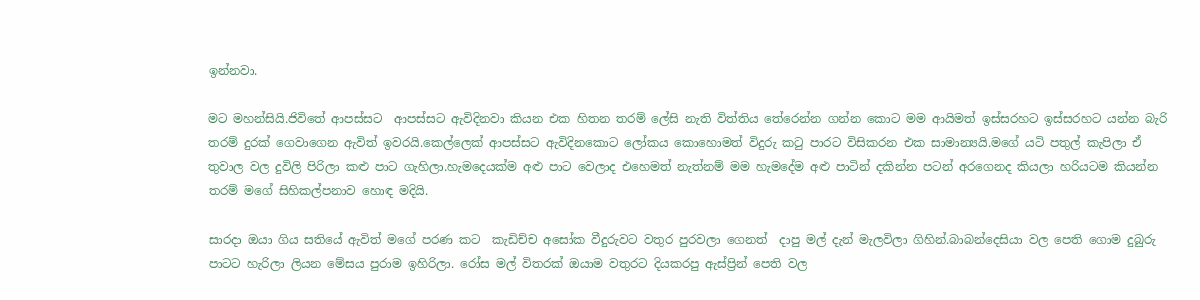ඉන්නවා.

මට මහන්සියි.ජිවිතේ ආපස්සට  ආපස්සට ඇවිදිනවා කියන එක හිතන තරම් ලේසි නැති විත්තිය තේරෙන්න ගන්න කොට මම ආයිමත් ඉස්සරහට ඉස්සරහට යන්න බැරි තරම් දුරක් ගෙවාගෙන ඇවිත් ඉවරයි.කෙල්ලෙක් ආපස්සට ඇවිදිනකොට ලෝකය කොහොමත් විදුරු කටු පාරට විසිකරන එක සාමාන්‍යයි.මගේ යටි පතුල් කැපිලා ඒ තුවාල වල දුවිලි පිරිලා කළු පාට ගැහිලා.හැමදෙයක්ම අළු පාට වෙලාද එහෙමත් නැත්නම් මම හැමදේම අළු පාටින් දකින්න පටන් අරගෙනද කියලා හරියටම කියන්න තරම් මගේ සිහිකල්පනාව හොඳ මදියි.

සාරදා ඔයා ගිය සතියේ ඇවිත් මගේ පරණ කට  කැඩිච්ච අසෝක වීදුරුවට වතුර පුරවලා ගෙනත්  දාපු මල් දැන් මැලවිලා ගිහින්.බාබන්දෙසියා වල පෙති ගොම දුබුරු පාටට හැරිලා ලියන මේසය පුරාම ඉහිරිලා. රෝස මල් විතරක් ඔයාම වතුරට දියකරපු ඇස්ප්‍රින් පෙති වල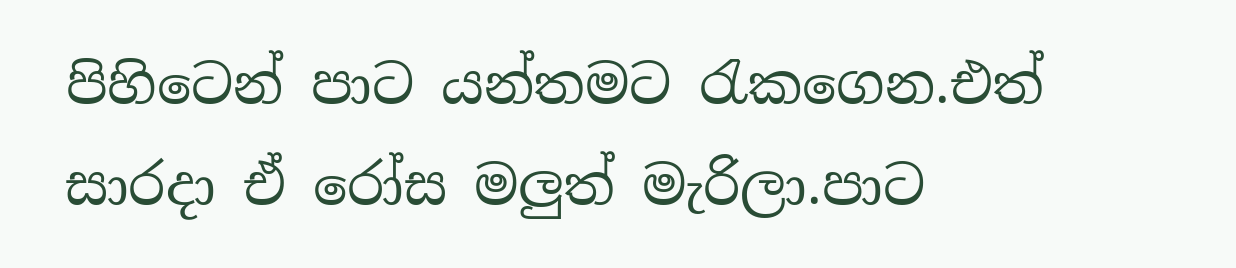පිහිටෙන් පාට යන්තමට රැකගෙන.එත් සාරදා ඒ රෝස මලුත් මැරිලා.පාට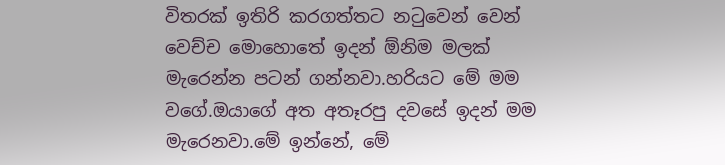විතරක් ඉතිරි කරගත්තට නටුවෙන් වෙන් වෙච්ච මොහොතේ ඉදන් ඕනිම මලක් මැරෙන්න පටන් ගන්නවා.හරියට මේ මම වගේ.ඔයාගේ අත අතෑරපු දවසේ ඉදන් මම මැරෙනවා.මේ ඉන්නේ, මේ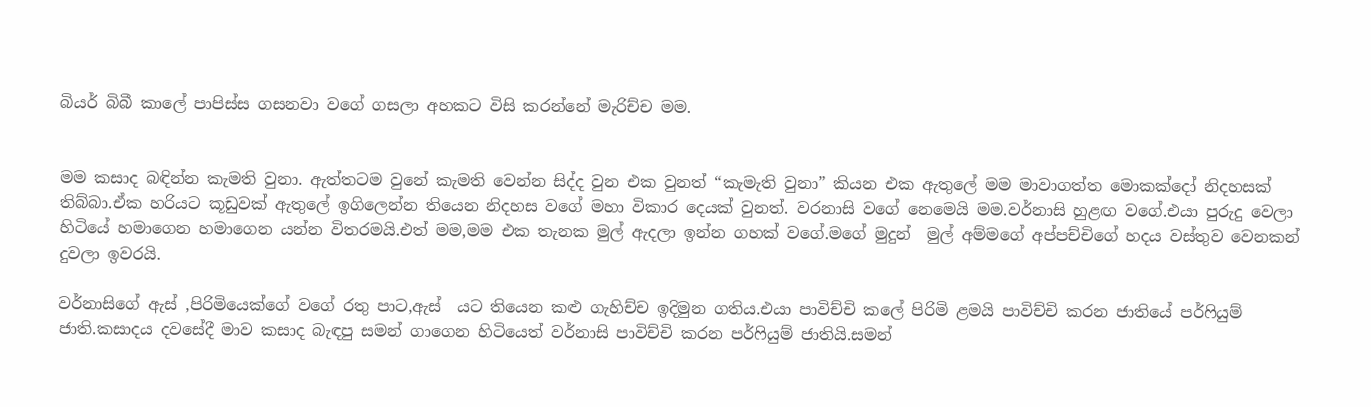බියර් බිබී කාලේ පාපිස්ස ගසනවා වගේ ගසලා අහකට විසි කරන්නේ මැරිච්ච මම.


මම කසාද බඳින්න කැමති වුනා. ඇත්තටම වුනේ කැමති වෙන්න සිද්ද වුන එක වුනත් “කැමැති වුනා” කියන එක ඇතුලේ මම මාවාගත්ත මොකක්දෝ නිදහසක් තිබ්බා.ඒක හරියට කූඩුවක් ඇතුලේ ඉගිලෙන්න තියෙන නිදහස වගේ මහා විකාර දෙයක් වුනත්. වරනාසි වගේ නෙමෙයි මම.වර්නාසි හුළඟ වගේ.එයා පුරුදු වෙලා හිටියේ හමාගෙන හමාගෙන යන්න විතරමයි.එත් මම,මම එක තැනක මුල් ඇදලා ඉන්න ගහක් වගේ.මගේ මුදුන්  මුල් අම්මගේ අප්පච්චිගේ හදය වස්තුව වෙනකන් දුවලා ඉවරයි.

වර්නාසිගේ ඇස් ,පිරිමියෙක්ගේ වගේ රතු පාට,ඇස්  යට තියෙන කළු ගැහිච්ච ඉදිමුන ගතිය.එයා පාවිච්චි කලේ පිරිමි ළමයි පාවිච්චි කරන ජාතියේ පර්ෆියුම් ජාති.කසාදය දවසේදී මාව කසාද බැඳපු සමන් ගාගෙන හිටියෙත් වර්නාසි පාවිච්චි කරන පර්ෆියුම් ජාතියි.සමන්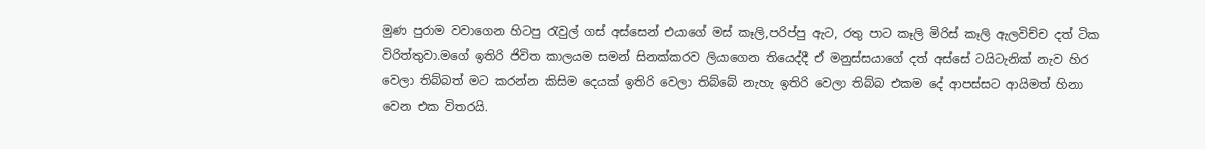මුණ පුරාම වවාගෙන හිටපු රැවුල් ගස් අස්සෙන් එයාගේ මස් කෑලි,පරිප්පු ඇට, රතු පාට කෑලි මිරිස් කෑලි ඇලවිච්ච දත් ටික විරිත්තුවා.මගේ ඉතිරි ජිවිත කාලයම සමන් සිනක්කරව ලියාගෙන තියෙද්දී ඒ මනුස්සයාගේ දත් අස්සේ ටයිටැනික් නැව හිර වෙලා තිබ්බත් මට කරන්න කිසිම දෙයක් ඉතිරි වෙලා තිබ්බේ නැහැ ඉතිරි වෙලා තිබ්බ එකම දේ ආපස්සට ආයිමත් හිනා වෙන එක විතරයි.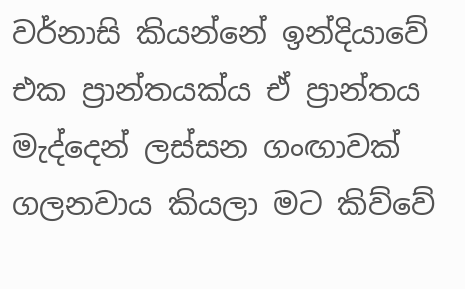වර්නාසි කියන්නේ ඉන්දියාවේ එක ප්‍රාන්තයක්ය ඒ ප්‍රාන්තය මැද්දෙන් ලස්සන ගංඟාවක් ගලනවාය කියලා මට කිව්වේ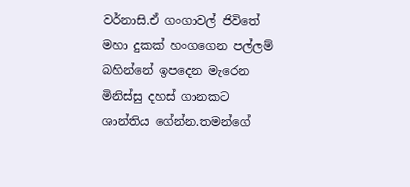වර්නාසි.ඒ ගංගාවල් ජිවිතේ මහා දුකක් හංගගෙන පල්ලම් බහින්නේ ඉපදෙන මැරෙන මිනිස්සු දහස් ගානකට ශාන්තිය ගේන්න.තමන්ගේ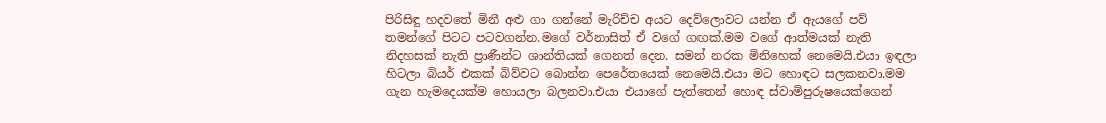පිරිසිඳු හදවතේ මිනී අළු ගා ගන්නේ මැරිච්ච අයට දෙව්ලොවට යන්න ඒ ඇයගේ පව් තමන්ගේ පිටට පටවගන්න.මගේ වර්නාසිත් ඒ වගේ ගඟක්.මම වගේ ආත්මයක් නැති නිදහසක් නැති ප්‍රාණීන්ට ශාන්තියක් ගෙනත් දෙන. සමන් නරක මිනිහෙක් නෙමෙයි.එයා ඉඳලා හිටලා බියර් එකක් බිව්වට බොන්න පෙරේතයෙක් නෙමෙයි.එයා මට හොඳට සලකනවා.මම ගැන හැමදෙයක්ම හොයලා බලනවා.එයා එයාගේ පැත්තෙන් හොඳ ස්වාමිපුරුෂයෙක්ගෙන්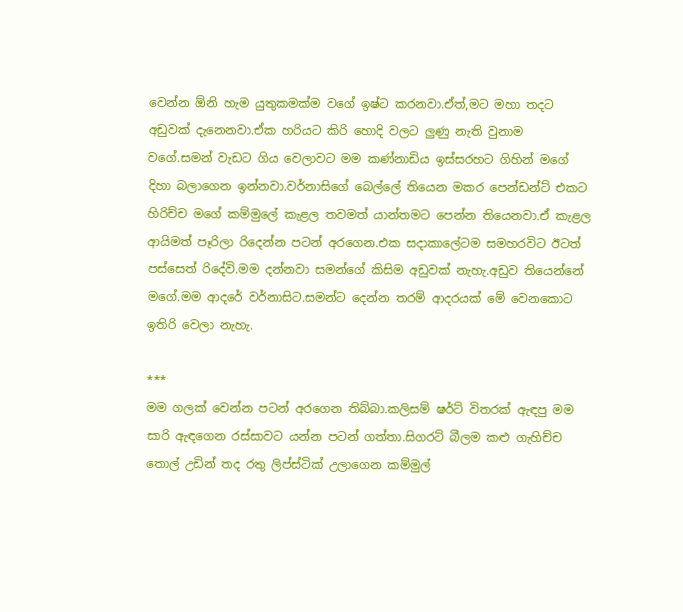වෙන්න ඕනි හැම යුතුකමක්ම වගේ ඉෂ්ට කරනවා.ඒත්,මට මහා තදට අඩුවක් දැනෙනවා.ඒක හරියට කිරි හොදි වලට ලුණු නැති වුනාම වගේ.සමන් වැඩට ගිය වෙලාවට මම කණ්නාඩිය ඉස්සරහට ගිහින් මගේ දිහා බලාගෙන ඉන්නවා.වර්නාසිගේ බෙල්ලේ තියෙන මකර පෙන්ඩන්ට් එකට හිරිච්ච මගේ කම්මුලේ කැළල තවමත් යාන්තමට පෙන්න තියෙනවා.ඒ කැළල ආයිමත් පෑරිලා රිදෙන්න පටන් අරගෙන.එක සදාකාලේටම සමහරවිට ඊටත් පස්සෙත් රිදේවි.මම දන්නවා සමන්ගේ කිසිම අඩුවක් නැහැ.අඩුව තියෙන්නේ මගේ.මම ආදරේ වර්නාසිට.සමන්ට දෙන්න තරම් ආදරයක් මේ වෙනකොට ඉතිරි වෙලා නැහැ.

***
මම ගලක් වෙන්න පටන් අරගෙන තිබ්බා.කලිසම් ෂර්ට් විතරක් ඇඳපු මම සාරි ඇඳගෙන රස්සාවට යන්න පටන් ගත්තා.සිගරට් බීලම කළු ගැහිච්ච තොල් උඩින් තද රතු ලිප්ස්ටික් උලාගෙන කම්මුල්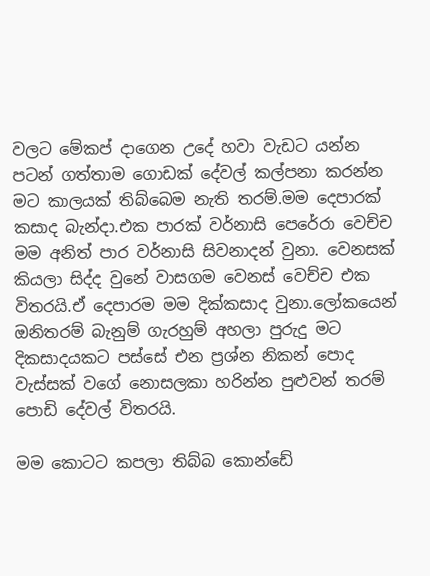වලට මේකප් දාගෙන උදේ හවා වැඩට යන්න පටන් ගත්තාම ගොඩක් දේවල් කල්පනා කරන්න මට කාලයක් තිබ්බෙම නැති තරම්.මම දෙපාරක් කසාද බැන්දා.එක පාරක් වර්නාසි පෙරේරා වෙච්ච මම අනිත් පාර වර්නාසි සිවනාදන් වුනා. වෙනසක් කියලා සිද්ද වුනේ වාසගම වෙනස් වෙච්ච එක විතරයි.ඒ දෙපාරම මම දික්කසාද වුනා.ලෝකයෙන් ඔනිතරම් බැනුම් ගැරහුම් අහලා පුරුදු මට දිකසාදයකට පස්සේ එන ප්‍රශ්න නිකන් පොද වැස්සක් වගේ නොසලකා හරින්න පුළුවන් තරම් පොඩි දේවල් විතරයි.

මම කොටට කපලා තිබ්බ කොන්ඩේ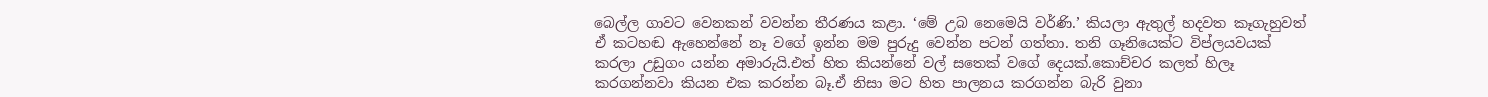බෙල්ල ගාවට වෙනකන් වවන්න තීරණය කළා. ‘මේ උබ නෙමෙයි වර්ණි.’ කියලා ඇතුල් හදවත කෑගැහුවත් ඒ කටහඬ ඇහෙන්නේ නෑ වගේ ඉන්න මම පුරුදු වෙන්න පටන් ගත්තා. තනි ගෑනියෙක්ට විප්ලයවයක් කරලා උඩුගං යන්න අමාරුයි.එත් හිත කියන්නේ වල් සතෙක් වගේ දෙයක්.කොච්චර කලත් හිලෑ කරගන්නවා කියන එක කරන්න බෑ.ඒ නිසා මට හිත පාලනය කරගන්න බැරි වුනා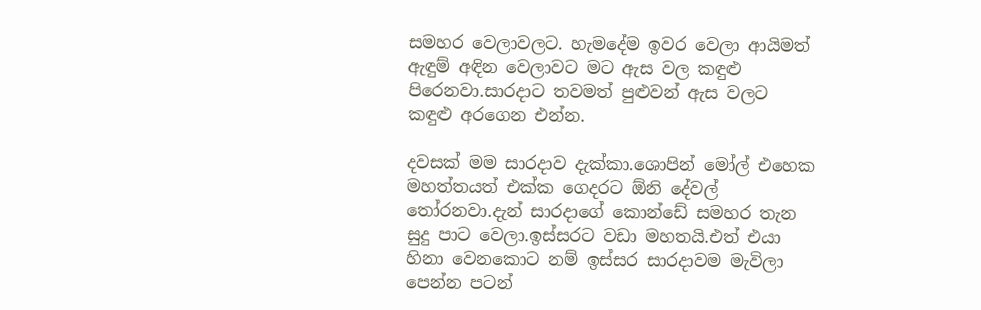සමහර වෙලාවලට. හැමදේම ඉවර වෙලා ආයිමත් ඇඳුම් අඳින වෙලාවට මට ඇස වල කඳුළු පිරෙනවා.සාරදාට තවමත් පුළුවන් ඇස වලට කඳුළු අරගෙන එන්න.

දවසක් මම සාරදාව දැක්කා.ශොපින් මෝල් එහෙක මහත්තයත් එක්ක ගෙදරට ඕනි දේවල් තෝරනවා.දැන් සාරදාගේ කොන්ඩේ සමහර තැන සුදු පාට වෙලා.ඉස්සරට වඩා මහතයි.එත් එයා හිනා වෙනකොට නම් ඉස්සර සාරදාවම මැවිලා පෙන්න පටන්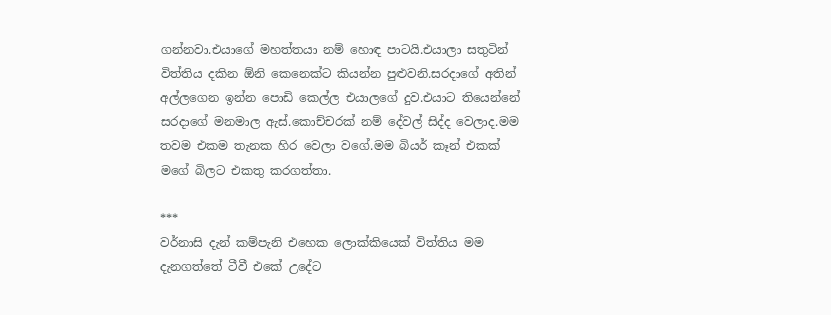ගන්නවා.එයාගේ මහත්තයා නම් හොඳ පාටයි.එයාලා සතුටින් විත්තිය දකින ඕනි කෙනෙක්ට කියන්න පුළුවනි.සරදාගේ අතින් අල්ලගෙන ඉන්න පොඩි කෙල්ල එයාලගේ දුව.එයාට තියෙන්නේ සරදාගේ මනමාල ඇස්.කොච්චරක් නම් දේවල් සිද්ද වෙලාද.මම තවම එකම තැනක හිර වෙලා වගේ.මම බියර් කෑන් එකක් මගේ බිලට එකතු කරගත්තා.

***
වර්නාසි දැන් කම්පැනි එහෙක ලොක්කියෙක් විත්තිය මම දැනගත්තේ ටීවී එකේ උදේට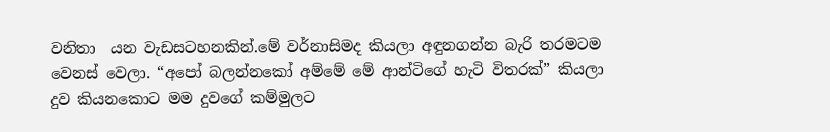වනිතා  යන වැඩසටහනකින්.මේ වර්නාසිමද කියලා අඳුනගන්න බැරි තරමටම වෙනස් වෙලා. “අපෝ බලන්නකෝ අම්මේ මේ ආන්ටිගේ හැටි විතරක්” කියලා දුව කියනකොට මම දුවගේ කම්මුලට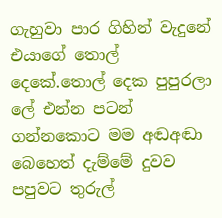ගැහුවා පාර ගිහින් වැදුනේ එයාගේ තොල් දෙකේ.තොල් දෙක පුපුරලා ලේ එන්න පටන් ගන්නකොට මම අඬඅඬා බෙහෙත් දැම්මේ දුවව පපුවට තුරුල්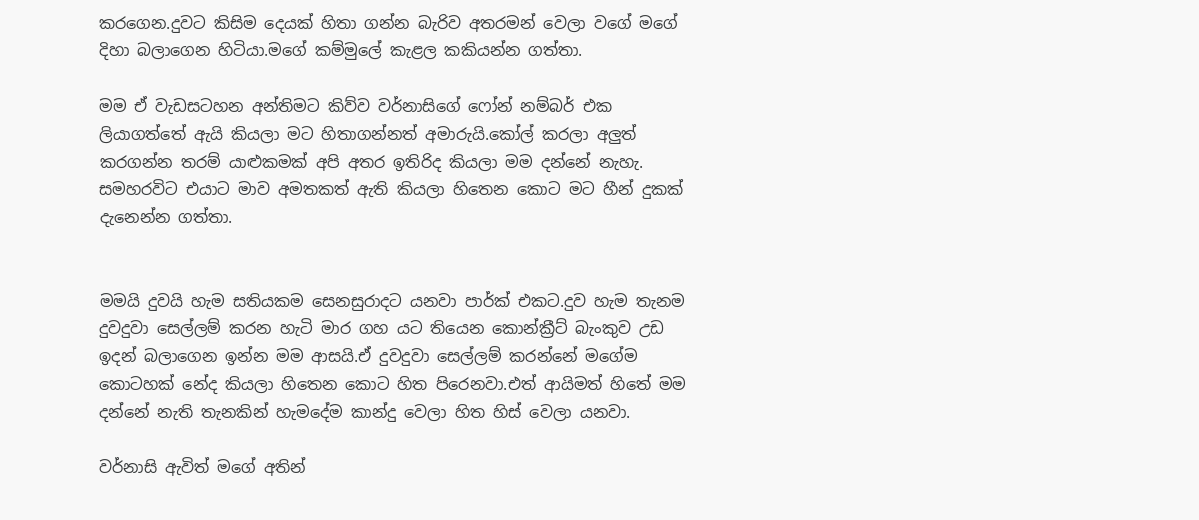කරගෙන.දුවට කිසිම දෙයක් හිතා ගන්න බැරිව අතරමන් වෙලා වගේ මගේ දිහා බලාගෙන හිටියා.මගේ කම්මුලේ කැළල කකියන්න ගත්තා.

මම ඒ වැඩසටහන අන්තිමට කිව්ව වර්නාසිගේ ෆෝන් නම්බර් එක ලියාගත්තේ ඇයි කියලා මට හිතාගන්නත් අමාරුයි.කෝල් කරලා අලුත් කරගන්න තරම් යාළුකමක් අපි අතර ඉතිරිද කියලා මම දන්නේ නැහැ. සමහරවිට එයාට මාව අමතකත් ඇති කියලා හිතෙන කොට මට හීන් දුකක් දැනෙන්න ගත්තා.


මමයි දුවයි හැම සතියකම සෙනසුරාදට යනවා පාර්ක් එකට.දුව හැම තැනම දුවදුවා සෙල්ලම් කරන හැටි මාර ගහ යට තියෙන කොන්ක්‍රීට් බැංකුව උඩ ඉදන් බලාගෙන ඉන්න මම ආසයි.ඒ දුවදුවා සෙල්ලම් කරන්නේ මගේම කොටහක් නේද කියලා හිතෙන කොට හිත පිරෙනවා.එත් ආයිමත් හිතේ මම දන්නේ නැති තැනකින් හැමදේම කාන්දු වෙලා හිත හිස් වෙලා යනවා.

වර්නාසි ඇවිත් මගේ අතින්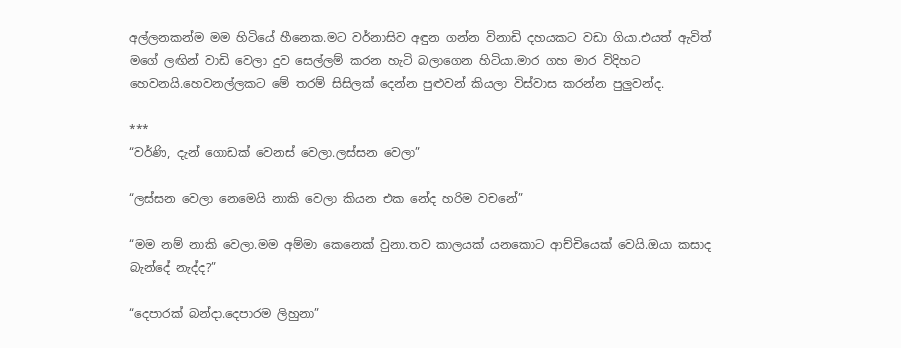අල්ලනකන්ම මම හිටියේ හීනෙක.මට වර්නාසිව අඳුන ගන්න විනාඩි දහයකට වඩා ගියා.එයත් ඇවිත් මගේ ලඟින් වාඩි වෙලා දුව සෙල්ලම් කරන හැටි බලාගෙන හිටියා.මාර ගහ මාර විදිහට හෙවනයි.හෙවනල්ලකට මේ තරම් සිසිලක් දෙන්න පුළුවන් කියලා විස්වාස කරන්න පුලුවන්ද.

***
“වර්ණි, දැන් ගොඩක් වෙනස් වෙලා.ලස්සන වෙලා”

“ලස්සන වෙලා නෙමෙයි නාකි වෙලා කියන එක නේද හරිම වචනේ”

“මම නම් නාකි වෙලා.මම අම්මා කෙනෙක් වුනා.තව කාලයක් යනකොට ආච්චියෙක් වෙයි.ඔයා කසාද බැන්දේ නැද්ද?”

“දෙපාරක් බන්දා.දෙපාරම ලිහුනා”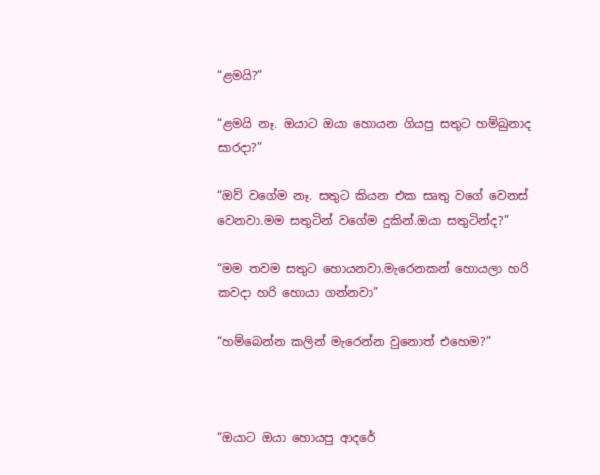“ළමයි?”

“ළමයි නෑ. ඔයාට ඔයා හොයන ගියපු සතුට හම්බුනාද සාරදා?”

“ඔව් වගේම නෑ. සතුට කියන එක සෘතු වගේ වෙනස් වෙනවා.මම සතුටින් වගේම දුකින්.ඔයා සතුටින්ද?”

“මම තවම සතුට හොයනවා.මැරෙනකන් හොයලා හරි කවදා හරි හොයා ගන්නවා”

“හම්බෙන්න කලින් මැරෙන්න වුනොත් එහෙම?”



“ඔයාට ඔයා හොයපු ආදරේ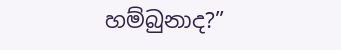හම්බුනාද?”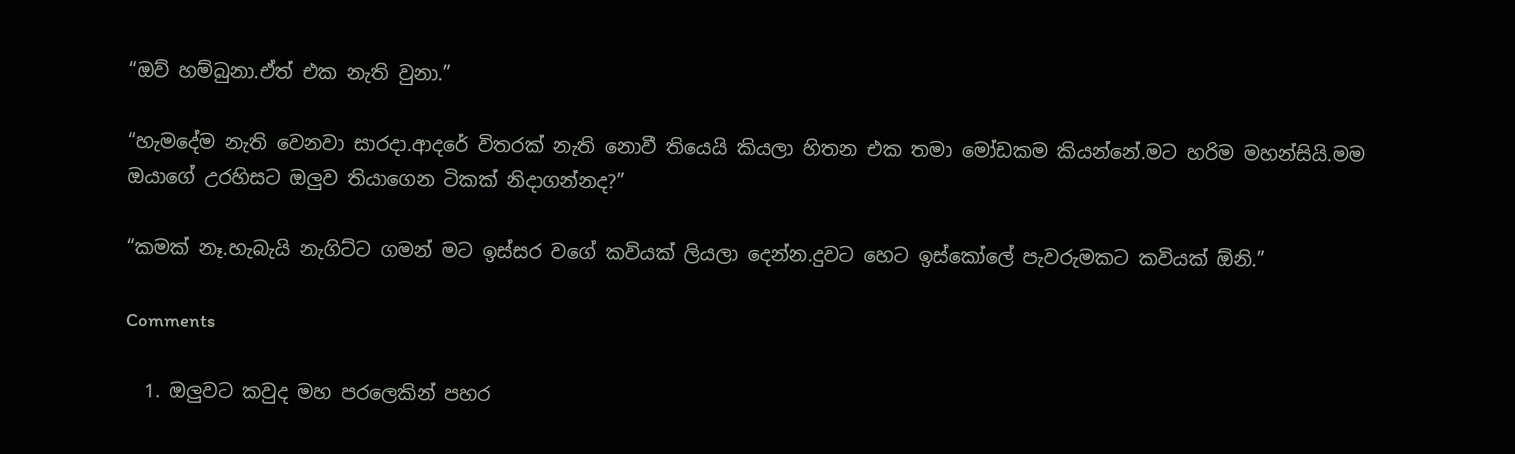“ඔව් හම්බුනා.ඒත් එක නැති වුනා.”

“හැමදේම නැති වෙනවා සාරදා.ආදරේ විතරක් නැති නොවී තියෙයි කියලා හිතන එක තමා මෝඩකම කියන්නේ.මට හරිම මහන්සියි.මම ඔයාගේ උරහිසට ඔලුව තියාගෙන ටිකක් නිදාගන්නද?”

“කමක් නෑ.හැබැයි නැගිට්ට ගමන් මට ඉස්සර වගේ කවියක් ලියලා දෙන්න.දුවට හෙට ඉස්කෝලේ පැවරුමකට කවියක් ඕනි.”

Comments

  1. ඔලුවට කවුද මහ පරලෙකින් පහර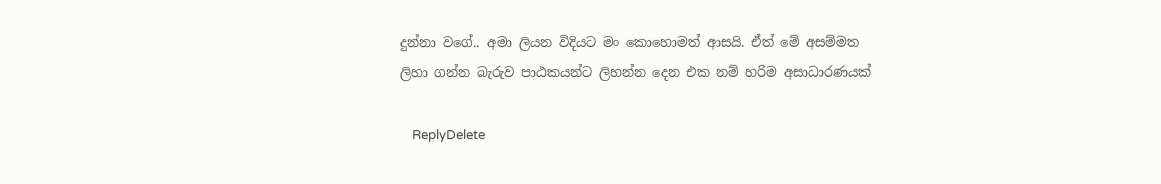දුන්නා වගේ.. අමා ලියන විදියට මං කොහොමත් ආසයි. ඒත් මේ අසම්මත ලිහා ගන්න බැරුව පාඨකයන්ට ලිහන්න දෙන එක නම් හරිම අසාධාරණයක්

    ReplyDelete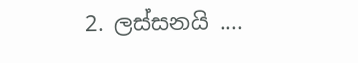2. ලස්සනයි ....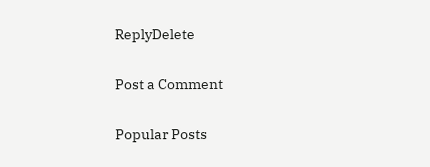ReplyDelete

Post a Comment

Popular Posts